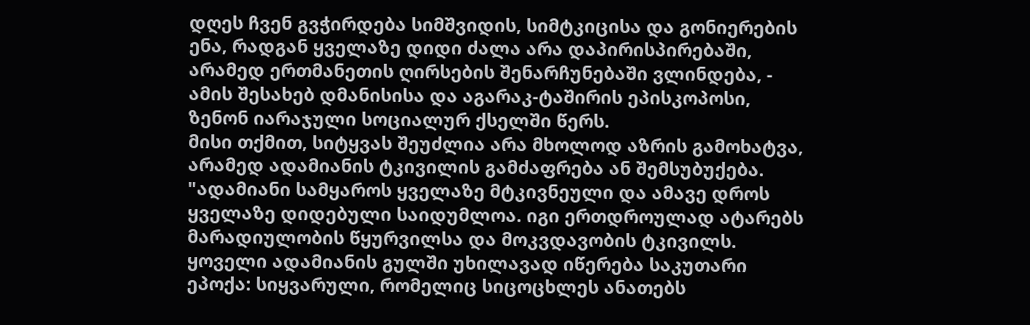დღეს ჩვენ გვჭირდება სიმშვიდის, სიმტკიცისა და გონიერების ენა, რადგან ყველაზე დიდი ძალა არა დაპირისპირებაში, არამედ ერთმანეთის ღირსების შენარჩუნებაში ვლინდება, - ამის შესახებ დმანისისა და აგარაკ-ტაშირის ეპისკოპოსი, ზენონ იარაჯული სოციალურ ქსელში წერს.
მისი თქმით, სიტყვას შეუძლია არა მხოლოდ აზრის გამოხატვა, არამედ ადამიანის ტკივილის გამძაფრება ან შემსუბუქება.
"ადამიანი სამყაროს ყველაზე მტკივნეული და ამავე დროს ყველაზე დიდებული საიდუმლოა. იგი ერთდროულად ატარებს მარადიულობის წყურვილსა და მოკვდავობის ტკივილს.
ყოველი ადამიანის გულში უხილავად იწერება საკუთარი ეპოქა: სიყვარული, რომელიც სიცოცხლეს ანათებს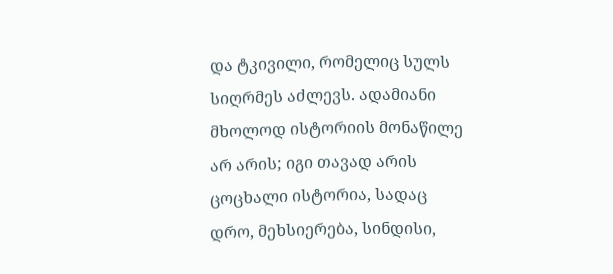და ტკივილი, რომელიც სულს სიღრმეს აძლევს. ადამიანი მხოლოდ ისტორიის მონაწილე არ არის; იგი თავად არის ცოცხალი ისტორია, სადაც დრო, მეხსიერება, სინდისი,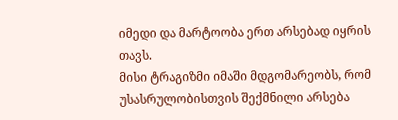იმედი და მარტოობა ერთ არსებად იყრის თავს.
მისი ტრაგიზმი იმაში მდგომარეობს, რომ უსასრულობისთვის შექმნილი არსება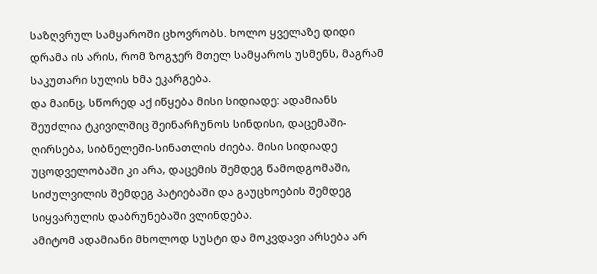საზღვრულ სამყაროში ცხოვრობს. ხოლო ყველაზე დიდი დრამა ის არის, რომ ზოგჯერ მთელ სამყაროს უსმენს, მაგრამ საკუთარი სულის ხმა ეკარგება.
და მაინც, სწორედ აქ იწყება მისი სიდიადე: ადამიანს შეუძლია ტკივილშიც შეინარჩუნოს სინდისი, დაცემაში-ღირსება, სიბნელეში-სინათლის ძიება. მისი სიდიადე უცოდველობაში კი არა, დაცემის შემდეგ წამოდგომაში, სიძულვილის შემდეგ პატიებაში და გაუცხოების შემდეგ სიყვარულის დაბრუნებაში ვლინდება.
ამიტომ ადამიანი მხოლოდ სუსტი და მოკვდავი არსება არ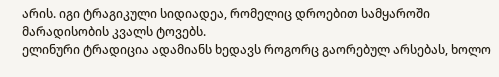არის. იგი ტრაგიკული სიდიადეა, რომელიც დროებით სამყაროში მარადისობის კვალს ტოვებს.
ელინური ტრადიცია ადამიანს ხედავს როგორც გაორებულ არსებას, ხოლო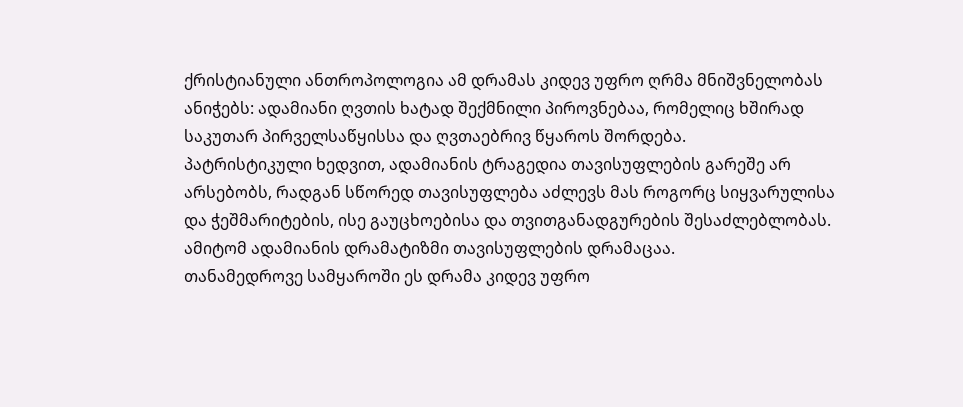ქრისტიანული ანთროპოლოგია ამ დრამას კიდევ უფრო ღრმა მნიშვნელობას ანიჭებს: ადამიანი ღვთის ხატად შექმნილი პიროვნებაა, რომელიც ხშირად საკუთარ პირველსაწყისსა და ღვთაებრივ წყაროს შორდება.
პატრისტიკული ხედვით, ადამიანის ტრაგედია თავისუფლების გარეშე არ არსებობს, რადგან სწორედ თავისუფლება აძლევს მას როგორც სიყვარულისა და ჭეშმარიტების, ისე გაუცხოებისა და თვითგანადგურების შესაძლებლობას. ამიტომ ადამიანის დრამატიზმი თავისუფლების დრამაცაა.
თანამედროვე სამყაროში ეს დრამა კიდევ უფრო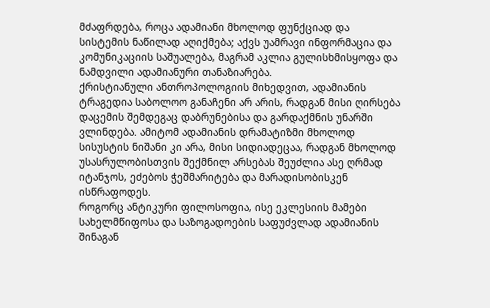მძაფრდება, როცა ადამიანი მხოლოდ ფუნქციად და სისტემის ნაწილად აღიქმება; აქვს უამრავი ინფორმაცია და კომუნიკაციის საშუალება, მაგრამ აკლია გულისხმისყოფა და ნამდვილი ადამიანური თანაზიარება.
ქრისტიანული ანთროპოლოგიის მიხედვით, ადამიანის ტრაგედია საბოლოო განაჩენი არ არის, რადგან მისი ღირსება დაცემის შემდეგაც დაბრუნებისა და გარდაქმნის უნარში ვლინდება. ამიტომ ადამიანის დრამატიზმი მხოლოდ სისუსტის ნიშანი კი არა, მისი სიდიადეცაა, რადგან მხოლოდ უსასრულობისთვის შექმნილ არსებას შეუძლია ასე ღრმად იტანჯოს, ეძებოს ჭეშმარიტება და მარადისობისკენ ისწრაფოდეს.
როგორც ანტიკური ფილოსოფია, ისე ეკლესიის მამები სახელმწიფოსა და საზოგადოების საფუძვლად ადამიანის შინაგან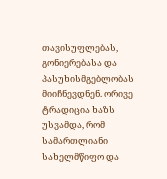თავისუფლებას, გონიერებასა და პასუხისმგებლობას მიიჩნევდნენ. ორივე ტრადიცია ხაზს უსვამდა, რომ სამართლიანი სახელმწიფო და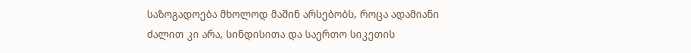საზოგადოება მხოლოდ მაშინ არსებობს, როცა ადამიანი ძალით კი არა, სინდისითა და საერთო სიკეთის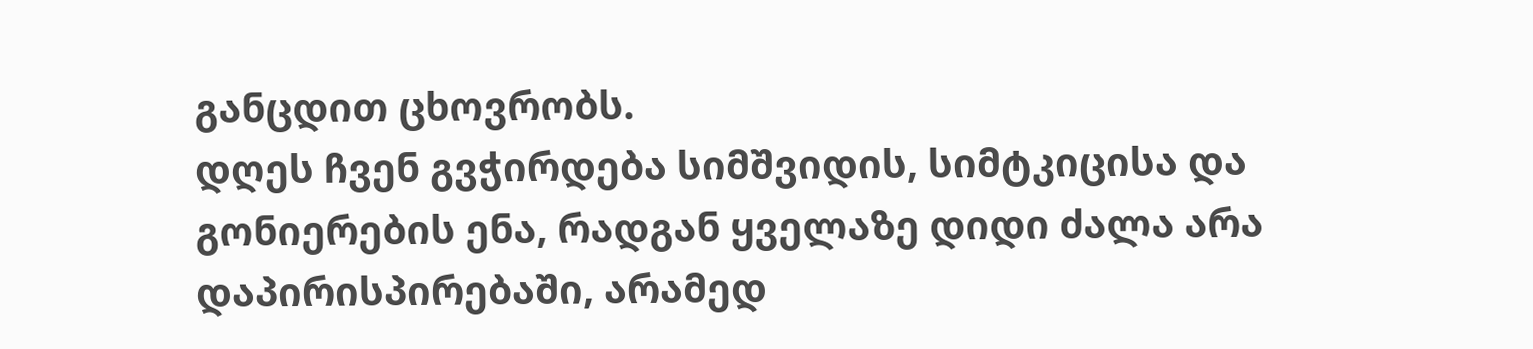განცდით ცხოვრობს.
დღეს ჩვენ გვჭირდება სიმშვიდის, სიმტკიცისა და გონიერების ენა, რადგან ყველაზე დიდი ძალა არა დაპირისპირებაში, არამედ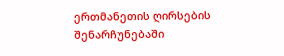ერთმანეთის ღირსების შენარჩუნებაში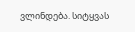ვლინდება. სიტყვას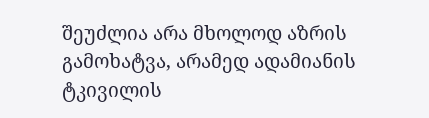შეუძლია არა მხოლოდ აზრის გამოხატვა, არამედ ადამიანის ტკივილის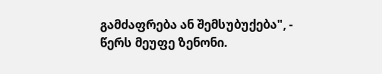გამძაფრება ან შემსუბუქება", - წერს მეუფე ზენონი.